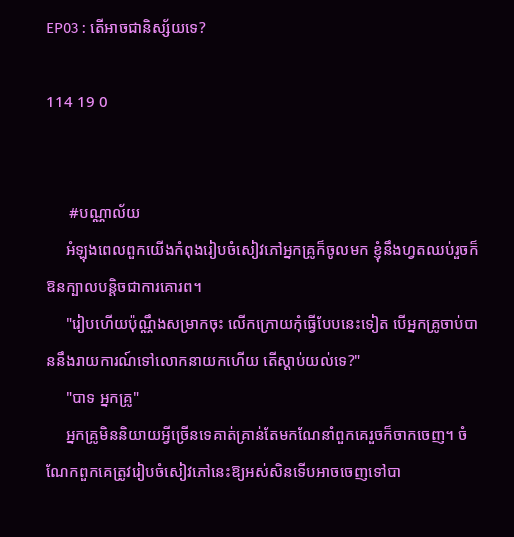EP03 : តើអាចជានិស្ស័យទេ?

114 19 0


      #បណ្ណាល័យ
     អំឡុងពេលពួកយើងកំពុងរៀបចំសៀវភៅអ្នកគ្រូក៏ចូលមក ខ្ញុំនឹងហ្វតឈប់រួចក៏ឱនក្បាលបន្ដិចជាការគោរព។
     "រៀបហើយប៉ុណ្ណឹងសម្រាកចុះ លើកក្រោយកុំធ្វើបែបនេះទៀត បើអ្នកគ្រូចាប់បាននឹងរាយការណ៍ទៅលោកនាយកហើយ តើស្ដាប់យល់ទេ?"
     "បាទ អ្នកគ្រូ"
     អ្នកគ្រូមិននិយាយអ្វីច្រើនទេគាត់គ្រាន់តែមកណែនាំពួកគេរួចក៏ចាកចេញ។ ចំណែកពួកគេត្រូវរៀបចំសៀវភៅនេះឱ្យអស់សិនទើបអាចចេញទៅបា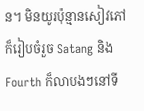ន។ មិនយូរប៉ុន្មានសៀវភៅក៏រៀបចំរួច Satang និង Fourth ក៏លាបងៗនៅទី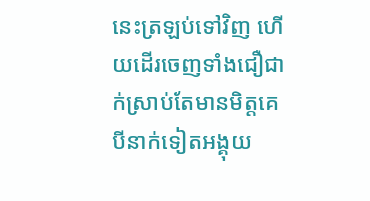នេះត្រឡប់ទៅវិញ ហើយដើរចេញទាំងជឿជាក់ស្រាប់តែមានមិត្តគេបីនាក់ទៀតអង្គុយ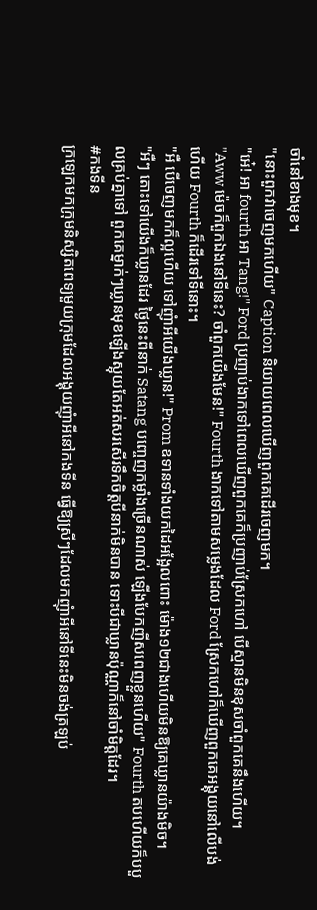ចាំនៅខាងមុខ។
"នោះពួកវាចេញមកហើយ" Caption និយាយពេលឃើញពួកគេដើរចេញមក។
"អេ៎! អា fourth អា Tang!" Ford ប្រញាប់ងាកទៅពេលឃើញពួកគេក៏ប្រញាប់ស្រែកហៅ បើស្មានមិនខុសចាំពួកគេនឹងហើយ។
"Aww ម៉េចក៏ពួកឯងនៅទីនេះ? ចាំពួកយើងមែន!" Fourth ងាកទៅតាមសម្លេងដែល Ford ស្រែកហៅក៏ឃើញពួកគេអង្គុយនៅលើបង់ ហើយ Fourth ក៏ដើរទៅទីនោះ។
"អឺ បើចេញមកក៏ល្អហើយ ទៅញុំាអីយើងឃ្លាន!" Prom ឧទានទាំងយកដៃអង្អែលពោះ ម៉ោង១២ជាងហើយមិនឱ្យគេឃ្លានយ៉ាងមិច។
"អឺៗ តោះទៅយើងក៏ឃ្លានដែរ ថ្ងៃនេះពីនាក់ Satang បញ្ចេញកម្លាំងច្រើនណាស់ ឡើងបែកញីសពេញខ្លួនហើយ" Fourth តបហើយក៏បបួលគ្រប់គ្នាទៅ ពួកគេម្នាក់ៗឃ្លានមុខឡើងស្អុយតែអត់សរសើរទឹកចិត្តបីនាក់មិនបាន ទោះបីជាឃ្លានប៉ុណ្ណាក៏នៅចាំមិត្តដែរ។
#កងទីន
ក្រឡេកមកក្រុមនិស្សិតពេទ្យមួយក្រុមដែលអង្គុយញុំាអីនៅកងទីន ធ្វើឱ្យស្រីៗដែលមកញុំាអីនៅទីនេះមិនចង់ត្រឡប់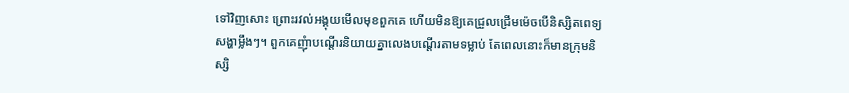ទៅវិញសោះ ព្រោះរវល់អង្គុយមើលមុខពួកគេ ហើយមិនឱ្យគេជ្រួលជ្រើមម៉េចបើនិស្សិតពេទ្យសង្ហាម្លឹងៗ។ ពួកគេញុំាបណ្ដើរនិយាយគ្នាលេងបណ្ដើរតាមទម្លាប់ តែពេលនោះក៏មានក្រុមនិស្សិ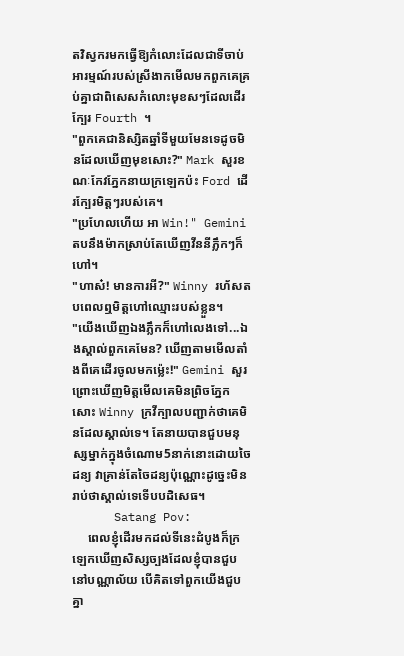តវិស្វករមកធ្វើឱ្យកំលោះដែលជាទីចាប់អារម្មណ៍របស់ស្រីងាកមើលមកពួកគេគ្រប់គ្នាជាពិសេសកំលោះមុខសៗដែលដើរក្បែរ Fourth ។
"ពួកគេជានិស្សិតឆ្នាំទីមួយមែនទេដូចមិនដែលឃើញមុខសោះ?" Mark សួរខណៈកែវភ្នែកនាយក្រឡេកប៉ះ Ford ដើរក្បែរមិត្តៗរបស់គេ។
"ប្រហែលហើយ អា Win!" Gemini តបនឹងម៉ាកស្រាប់តែឃើញវីននីភ្លឹកៗក៏ហៅ។
"ហាស៎! មានការអី?" Winny រហ័សតបពេលឮមិត្តហៅឈ្មោះរបស់ខ្លួន។
"យើងឃើញឯងភ្លឹកក៏ហៅលេងទៅ...ឯងស្គាល់ពួកគេមែន? ឃើញតាមមើលតាំងពីគេដើរចូលមកម្ល៉េះ!" Gemini សួរព្រោះឃើញមិត្តមើលគេមិនព្រិចភ្នែកសោះ Winny ក្រវីក្បាលបញ្ជាក់ថាគេមិនដែលស្គាល់ទេ។ តែនាយបានជួបមនុស្សម្នាក់ក្នុងចំណោម5នាក់នោះដោយចៃដន្យ វាគ្រាន់តែចៃដន្យប៉ុណ្ណោះដូច្នេះមិនរាប់ថាស្គាល់ទេទើបបដិសេធ។
      Satang Pov:
     ពេលខ្ញុំដើរមកដល់ទីនេះដំបូងក៏ក្រឡេកឃើញសិស្សច្បងដែលខ្ញុំបានជួបនៅបណ្ណាល័យ បើគិតទៅពួកយើងជួបគ្នា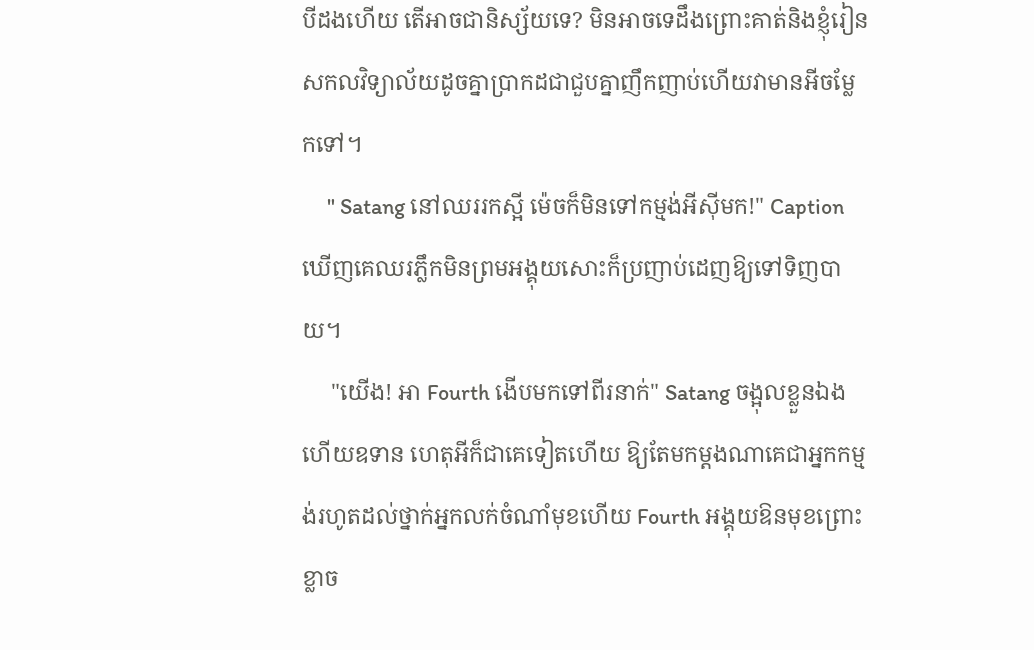បីដងហើយ តើអាចជានិស្ស័យទេ? មិនអាចទេដឹងព្រោះគាត់និងខ្ញុំរៀនសកលវិទ្យាល័យដូចគ្នាប្រាកដជាជួបគ្នាញឹកញាប់ហើយវាមានអីចម្លែកទៅ។
     " Satang នៅឈររកស្អី ម៉េចក៏មិនទៅកម្មង់អីស៊ីមក!" Caption ឃើញគេឈរភ្លឹកមិនព្រមអង្គុយសោះក៏ប្រញាប់ដេញឱ្យទៅទិញបាយ។
     "យើង! អា Fourth ងើបមកទៅពីរនាក់" Satang ចង្អុលខ្លួនឯងហើយឧទាន ហេតុអីក៏ជាគេទៀតហើយ ឱ្យតែមកម្ដងណាគេជាអ្នកកម្មង់រហូតដល់ថ្នាក់អ្នកលក់ចំណាំមុខហើយ Fourth អង្គុយឱនមុខព្រោះខ្លាច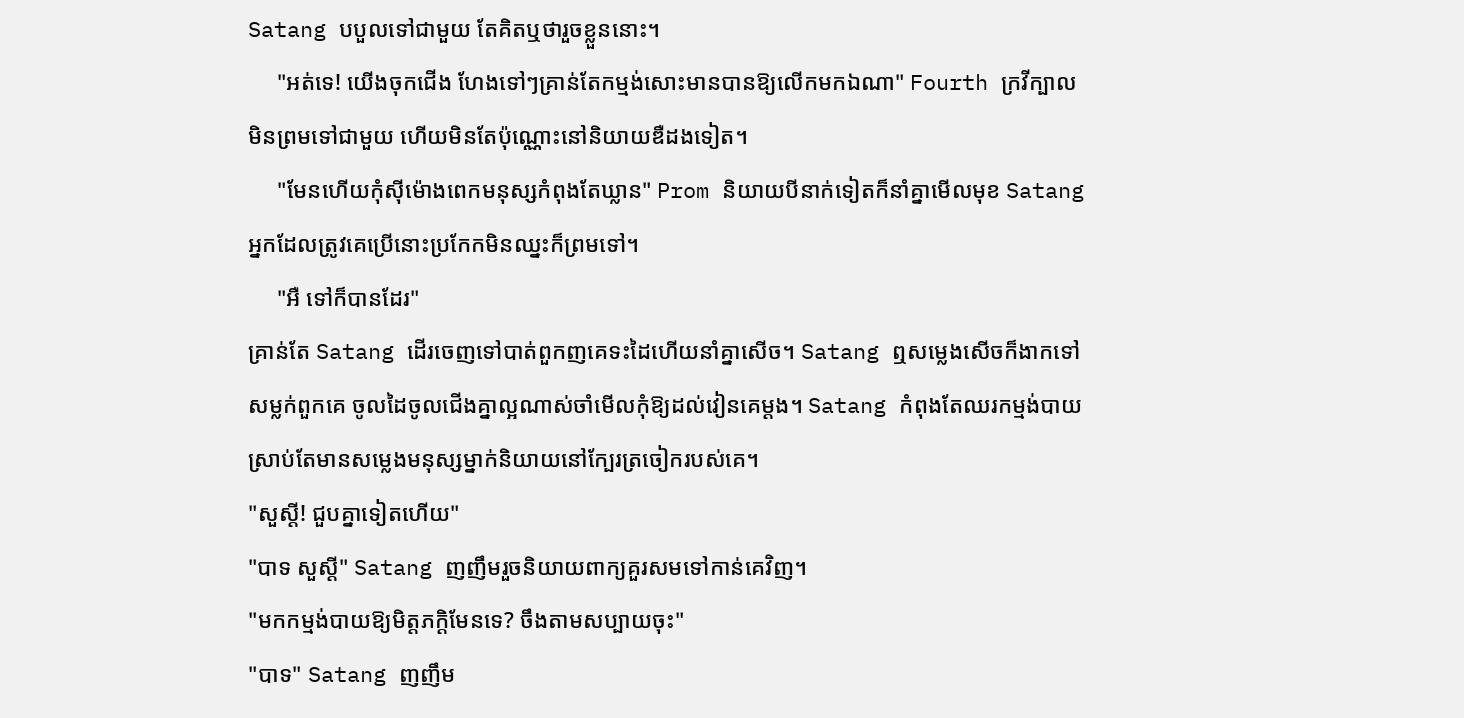Satang បបួលទៅជាមួយ តែគិតឬថារួចខ្លួននោះ។
     "អត់ទេ! យើងចុកជើង ហែងទៅៗគ្រាន់តែកម្មង់សោះមានបានឱ្យលើកមកឯណា" Fourth ក្រវីក្បាលមិនព្រមទៅជាមួយ ហើយមិនតែប៉ុណ្ណោះនៅនិយាយឌឺដងទៀត។
     "មែនហើយកុំស៊ីម៉ោងពេកមនុស្សកំពុងតែឃ្លាន" Prom និយាយបីនាក់ទៀតក៏នាំគ្នាមើលមុខ Satang អ្នកដែលត្រូវគេប្រើនោះប្រកែកមិនឈ្នះក៏ព្រមទៅ។
     "អឺ ទៅក៏បានដែរ"
គ្រាន់តែ Satang ដើរចេញទៅបាត់ពួកញគេទះដៃហើយនាំគ្នាសើច។ Satang ឮសម្លេងសើចក៏ងាកទៅសម្លក់ពួកគេ ចូលដៃចូលជើងគ្នាល្អណាស់ចាំមើលកុំឱ្យដល់វៀនគេម្ដង។ Satang កំពុងតែឈរកម្មង់បាយស្រាប់តែមានសម្លេងមនុស្សម្នាក់និយាយនៅក្បែរត្រចៀករបស់គេ។
"សួស្ដី! ជួបគ្នាទៀតហើយ"
"បាទ សួស្ដី" Satang ញញឹមរួចនិយាយពាក្យគួរសមទៅកាន់គេវិញ។
"មកកម្មង់បាយឱ្យមិត្តភក្តិមែនទេ? ចឹងតាមសប្បាយចុះ"
"បាទ" Satang ញញឹម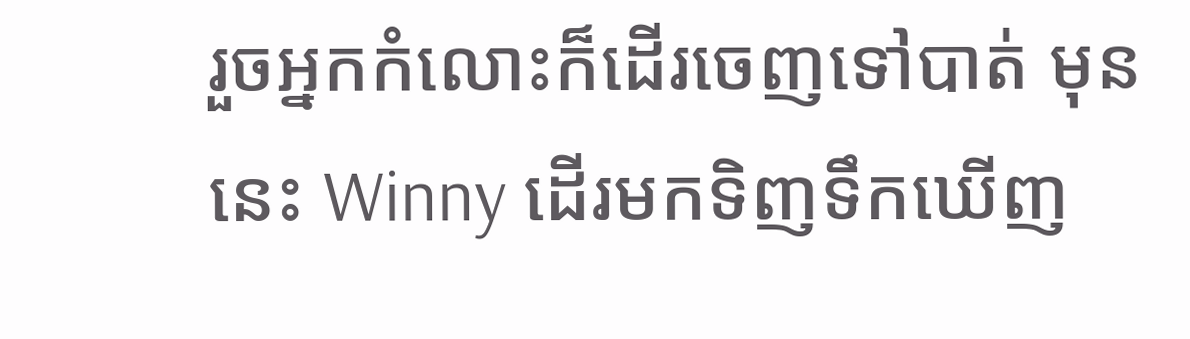រួចអ្នកកំលោះក៏ដើរចេញទៅបាត់ មុននេះ Winny ដើរមកទិញទឹកឃើញ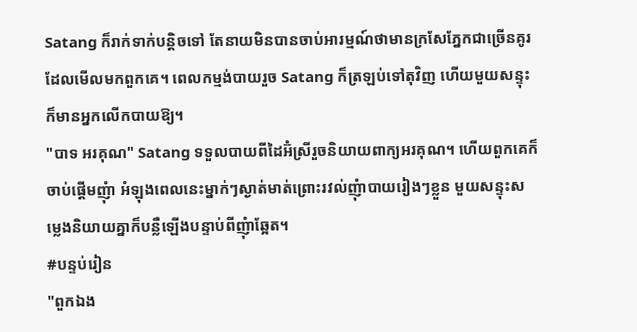Satang ក៏រាក់ទាក់បន្ដិចទៅ តែនាយមិនបានចាប់អារម្មណ៍ថាមានក្រសែភ្នែកជាច្រើនគូរដែលមើលមកពួកគេ។ ពេលកម្មង់បាយរួច Satang ក៏ត្រឡប់ទៅតុវិញ ហើយមួយសន្ទុះក៏មានអ្នកលើកបាយឱ្យ។
"បាទ អរគុណ" Satang ទទួលបាយពីដៃអ៊ំស្រីរួចនិយាយពាក្យអរគុណ។ ហើយពួកគេក៏ចាប់ផ្ដើមញុំា អំឡុងពេលនេះម្នាក់ៗស្ងាត់មាត់ព្រោះរវល់ញុំាបាយរៀងៗខ្លួន មួយសន្ទុះសម្លេងនិយាយគ្នាក៏បន្លឺឡើងបន្ទាប់ពីញុំាឆ្អែត។
#បន្ទប់រៀន
"ពួកឯង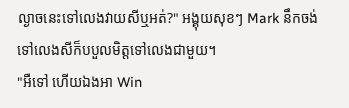ល្ងាចនេះទៅលេងវាយសីឬអត់?" អង្គុយសុខៗ Mark នឹកចង់ទៅលេងសីក៏បបួលមិត្តទៅលេងជាមួយ។
"អឺទៅ ហើយឯងអា Win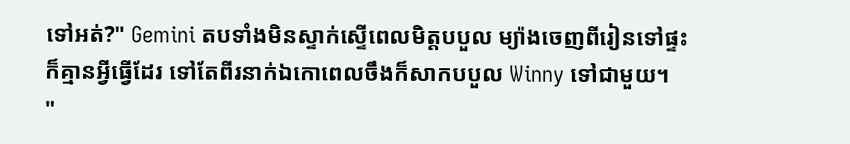ទៅអត់?" Gemini តបទាំងមិនស្ទាក់ស្ទើពេលមិត្តបបួល ម្យ៉ាងចេញពីរៀនទៅផ្ទះក៏គ្មានអ្វីធ្វើដែរ ទៅតែពីរនាក់ឯកោពេលចឹងក៏សាកបបួល Winny ទៅជាមួយ។
"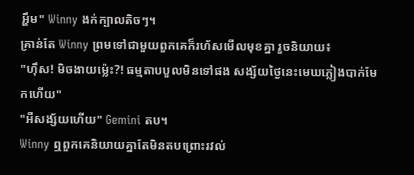អ្ហឹម" Winny ងក់ក្បាលតិចៗ។
គ្រាន់តែ Winny ព្រមទៅជាមួយពួកគេក៏រហ័សមើលមុខគ្នា រួចនិយាយ៖
"ហ៊ឹស! មិចងាយម្ល៉េះ?! ធម្មតាបបួលមិនទៅផង សង្ស័យថ្ងៃនេះមេឃភ្លៀងបាក់មែកហើយ"
"អឺសង្ស័យហើយ" Gemini តប។
Winny ឮពួកគេនិយាយគ្នាតែមិនតបព្រោះរវល់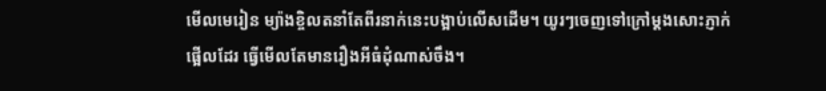មើលមេរៀន ម្យ៉ាងខ្ចិលតនាំតែពីរនាក់នេះបង្អាប់លើសដើម។ យូរៗចេញទៅក្រៅម្ដងសោះភ្ញាក់ផ្អើលដែរ ធ្វើមើលតែមានរឿងអីធំដុំណាស់ចឹង។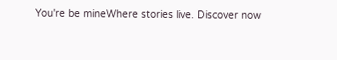You're be mineWhere stories live. Discover now